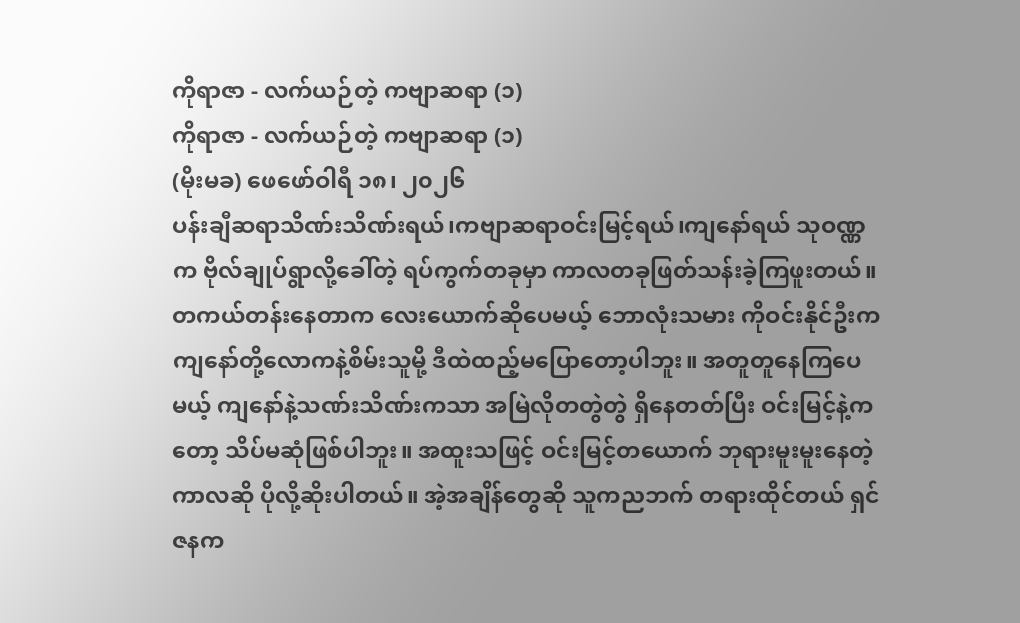ကိုရာဇာ - လက်ယဉ်တဲ့ ကဗျာဆရာ (၁)
ကိုရာဇာ - လက်ယဉ်တဲ့ ကဗျာဆရာ (၁)
(မိုးမခ) ဖေဖော်ဝါရီ ၁၈၊ ၂၀၂၆
ပန်းချီဆရာသိဏ်းသိဏ်းရယ်၊ကဗျာဆရာဝင်းမြင့်ရယ်၊ကျနော်ရယ် သုဝဏ္ဏက ဗိုလ်ချုပ်ရွာလို့ခေါ်တဲ့ ရပ်ကွက်တခုမှာ ကာလတခုဖြတ်သန်းခဲ့ကြဖူးတယ်။ တကယ်တန်းနေတာက လေးယောက်ဆိုပေမယ့် ဘောလုံးသမား ကိုဝင်းနိုင်ဦးက ကျနော်တို့လောကနဲ့စိမ်းသူမို့ ဒီထဲထည့်မပြောတော့ပါဘူး။ အတူတူနေကြပေမယ့် ကျနော်နဲ့သဏ်းသိဏ်းကသာ အမြဲလိုတတွဲတွဲ ရှိနေတတ်ပြီး ဝင်းမြင့်နဲ့ကတော့ သိပ်မဆုံဖြစ်ပါဘူး။ အထူးသဖြင့် ဝင်းမြင့်တယောက် ဘုရားမူးမူးနေတဲ့ကာလဆို ပိုလို့ဆိုးပါတယ်။ အဲ့အချိန်တွေဆို သူကညဘက် တရားထိုင်တယ် ရှင်ဇနက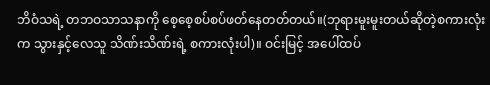ဘိဝံသရဲ့ တဘဝသာသနာကို စေ့စေ့စပ်စပ်ဖတ်နေတတ်တယ်။(ဘုရားမူးမူးတယ်ဆိုတဲ့စကားလုံးက သွားနှင့်လေသူ သိဏ်းသိဏ်းရဲ့ စကားလုံးပါ)။ ဝင်းမြင့် အပေါ်ထပ်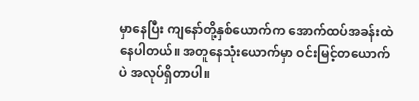မှာနေပြီး ကျနော်တို့နှစ်ယောက်က အောက်ထပ်အခန်းထဲနေပါတယ်။ အတူနေသုံးယောက်မှာ ဝင်းမြင့်တယောက်ပဲ အလုပ်ရှိတာပါ။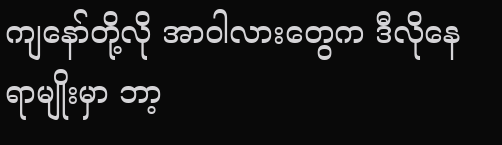ကျနော်တို့လို အာဝါလားတွေက ဒီလိုနေရာမျိုးမှာ ဘာ့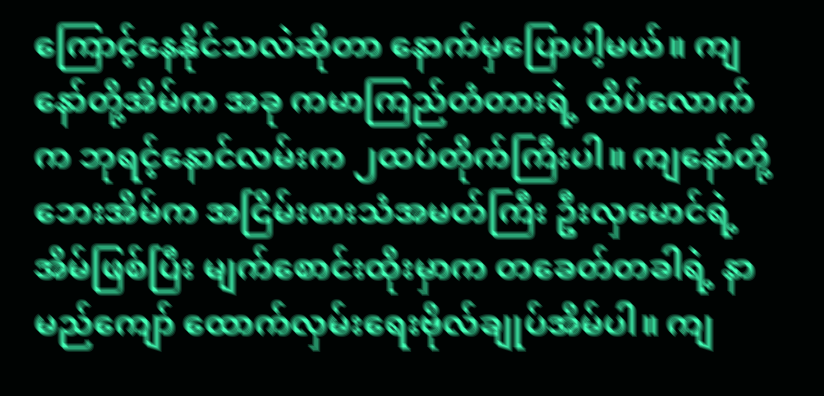ကြောင့်နေနိုင်သလဲဆိုတာ နောက်မှပြောပါ့မယ်။ ကျနော်တို့အိမ်က အခု ကမာကြည်တံတားရဲ့ ထိပ်လောက်က ဘုရင့်နောင်လမ်းက ၂ထပ်တိုက်ကြီးပါ။ ကျနော်တို့ဘေးအိမ်က အငြိမ်းစားသံအမတ်ကြီး ဦးလှမောင်ရဲ့အိမ်ဖြစ်ပြီး မျက်စောင်းထိုးမှာက တခေတ်တခါရဲ့ နာမည်ကျော် ထောက်လှမ်းရေးဗိုလ်ချုပ်အိမ်ပါ။ ကျ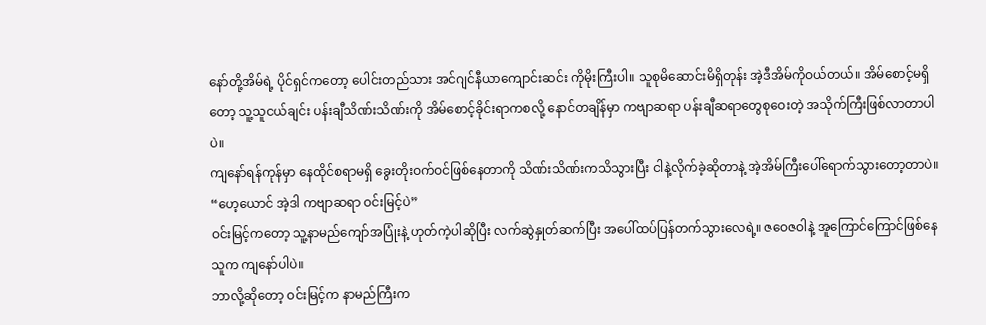နော်တို့အိမ်ရဲ့ ပိုင်ရှင်ကတော့ ပေါင်းတည်သား အင်ဂျင်နီယာကျောင်းဆင်း ကိုမိုးကြီးပါ။ သူစုမိဆောင်းမိရှိတုန်း အဲ့ဒီအိမ်ကိုဝယ်တယ်။ အိမ်စောင့်မရှိတော့ သူ့သူငယ်ချင်း ပန်းချီသိဏ်းသိဏ်းကို အိမ်စောင့်ခိုင်းရာကစလို့ နောင်တချိန်မှာ ကဗျာဆရာ ပန်းချီဆရာတွေစုဝေးတဲ့ အသိုက်ကြီးဖြစ်လာတာပါပဲ။
ကျနော်ရန်ကုန်မှာ နေထိုင်စရာမရှိ ခွေးတိုးဝက်ဝင်ဖြစ်နေတာကို သိဏ်းသိဏ်းကသိသွားပြီး ငါနဲ့လိုက်ခဲ့ဆိုတာနဲ့ အဲ့အိမ်ကြီးပေါ်ရောက်သွားတော့တာပဲ။
“ဟေ့ယောင် အဲ့ဒါ ကဗျာဆရာ ဝင်းမြင့်ပဲ”
ဝင်းမြင့်ကတော့ သူ့နာမည်ကျော်အပြုံးနဲ့ ဟုတ်ကဲ့ပါဆိုပြီး လက်ဆွဲနှုတ်ဆက်ပြီး အပေါ်ထပ်ပြန်တက်သွားလေရဲ့။ ဇဝေဇဝါနဲ့ အူကြောင်ကြောင်ဖြစ်နေသူက ကျနော်ပါပဲ။
ဘာလို့ဆိုတော့ ဝင်းမြင့်က နာမည်ကြီးက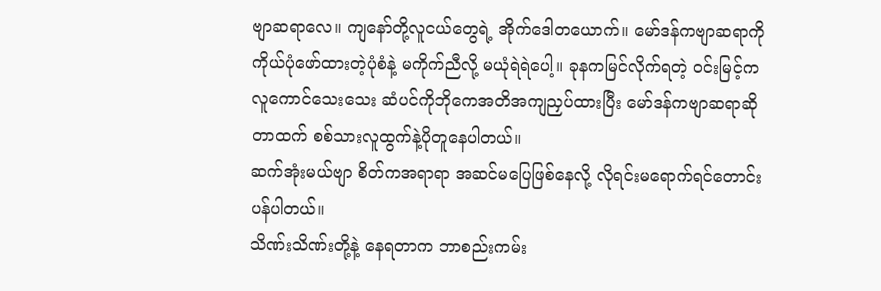ဗျာဆရာလေ။ ကျနော်တို့လူငယ်တွေရဲ့ အိုက်ဒေါတယောက်။ မော်ဒန်ကဗျာဆရာကို ကိုယ်ပုံဖော်ထားတဲ့ပုံစံနဲ့ မကိုက်ညီလို့ မယုံရဲရဲပေါ့။ ခုနကမြင်လိုက်ရတဲ့ ဝင်းမြင့်က လူကောင်သေးသေး ဆံပင်ကိုဘိုကေအတိအကျညှပ်ထားပြီး မော်ဒန်ကဗျာဆရာဆိုတာထက် စစ်သားလူထွက်နဲ့ပိုတူနေပါတယ်။
ဆက်အုံးမယ်ဗျာ စိတ်ကအရာရာ အဆင်မပြေဖြစ်နေလို့ လိုရင်းမရောက်ရင်တောင်းပန်ပါတယ်။
သိဏ်းသိဏ်းတို့နဲ့ နေရတာက ဘာစည်းကမ်း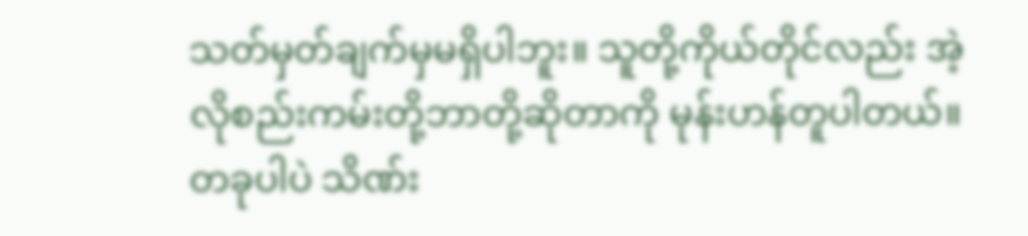သတ်မှတ်ချက်မှမရှိပါဘူး။ သူတို့ကိုယ်တိုင်လည်း အဲ့လိုစည်းကမ်းတို့ဘာတို့ဆိုတာကို မုန်းဟန်တူပါတယ်။ တခုပါပဲ သိဏ်း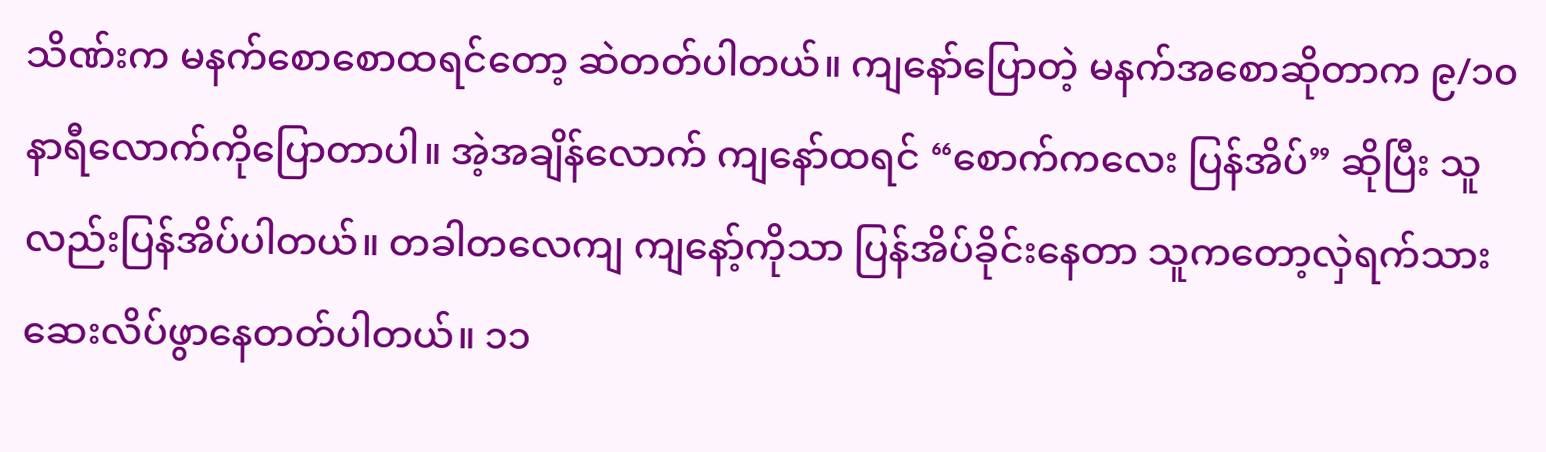သိဏ်းက မနက်စောစောထရင်တော့ ဆဲတတ်ပါတယ်။ ကျနော်ပြောတဲ့ မနက်အစောဆိုတာက ၉/၁၀ နာရီလောက်ကိုပြောတာပါ။ အဲ့အချိန်လောက် ကျနော်ထရင် “စောက်ကလေး ပြန်အိပ်” ဆိုပြီး သူလည်းပြန်အိပ်ပါတယ်။ တခါတလေကျ ကျနော့်ကိုသာ ပြန်အိပ်ခိုင်းနေတာ သူကတော့လှဲရက်သား ဆေးလိပ်ဖွာနေတတ်ပါတယ်။ ၁၁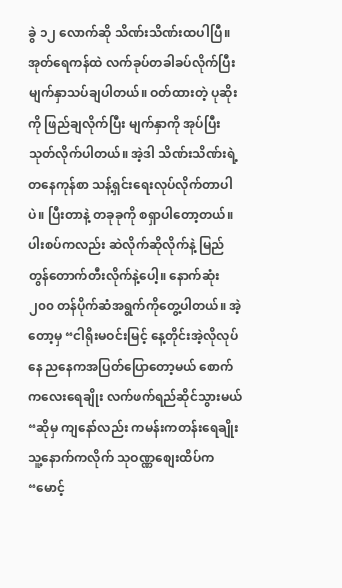ခွဲ ၁၂ လောက်ဆို သိဏ်းသိဏ်းထပါပြီ။ အုတ်ရေကန်ထဲ လက်ခုပ်တခါခပ်လိုက်ပြီး မျက်နှာသပ်ချပါတယ်။ ဝတ်ထားတဲ့ ပုဆိုးကို ဖြည်ချလိုက်ပြီး မျက်နှာကို အုပ်ပြီးသုတ်လိုက်ပါတယ်။ အဲ့ဒါ သိဏ်းသိဏ်းရဲ့ တနေကုန်စာ သန့်ရှင်းရေးလုပ်လိုက်တာပါပဲ။ ပြီးတာနဲ့ တခုခုကို စရှာပါတော့တယ်။
ပါးစပ်ကလည်း ဆဲလိုက်ဆိုလိုက်နဲ့ မြည်တွန်တောက်တီးလိုက်နဲ့ပေါ့။ နောက်ဆုံး ၂၀၀ တန်ပိုက်ဆံအရွက်ကိုတွေ့ပါတယ်။ အဲ့တော့မှ “ငါရိုးမဝင်းမြင့် နေ့တိုင်းအဲ့လိုလုပ်နေ ညနေကအပြတ်ပြောတော့မယ် စောက်ကလေးရေချိုး လက်ဖက်ရည်ဆိုင်သွားမယ် “ဆိုမှ ကျနော်လည်း ကမန်းကတန်းရေချိုး သူ့နောက်ကလိုက် သုဝဏ္ဏစျေးထိပ်က “မောင့်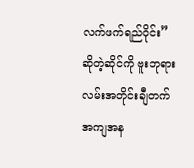လက်ဖက်ရည်ဝိုင်း” ဆိုတဲ့ဆိုင်ကို ဗူးဘုရားလမ်းအတိုင်းချီတက် အကျအန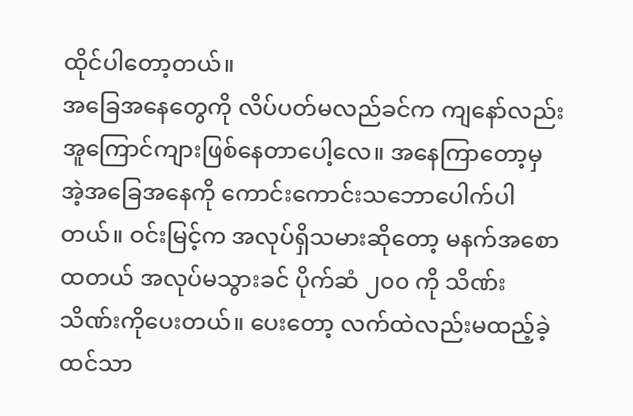ထိုင်ပါတော့တယ်။
အခြေအနေတွေကို လိပ်ပတ်မလည်ခင်က ကျနော်လည်း အူကြောင်ကျားဖြစ်နေတာပေါ့လေ။ အနေကြာတော့မှ အဲ့အခြေအနေကို ကောင်းကောင်းသဘောပေါက်ပါတယ်။ ဝင်းမြင့်က အလုပ်ရှိသမားဆိုတော့ မနက်အစောထတယ် အလုပ်မသွားခင် ပိုက်ဆံ ၂၀၀ ကို သိဏ်းသိဏ်းကိုပေးတယ်။ ပေးတော့ လက်ထဲလည်းမထည့်ခဲ့ ထင်သာ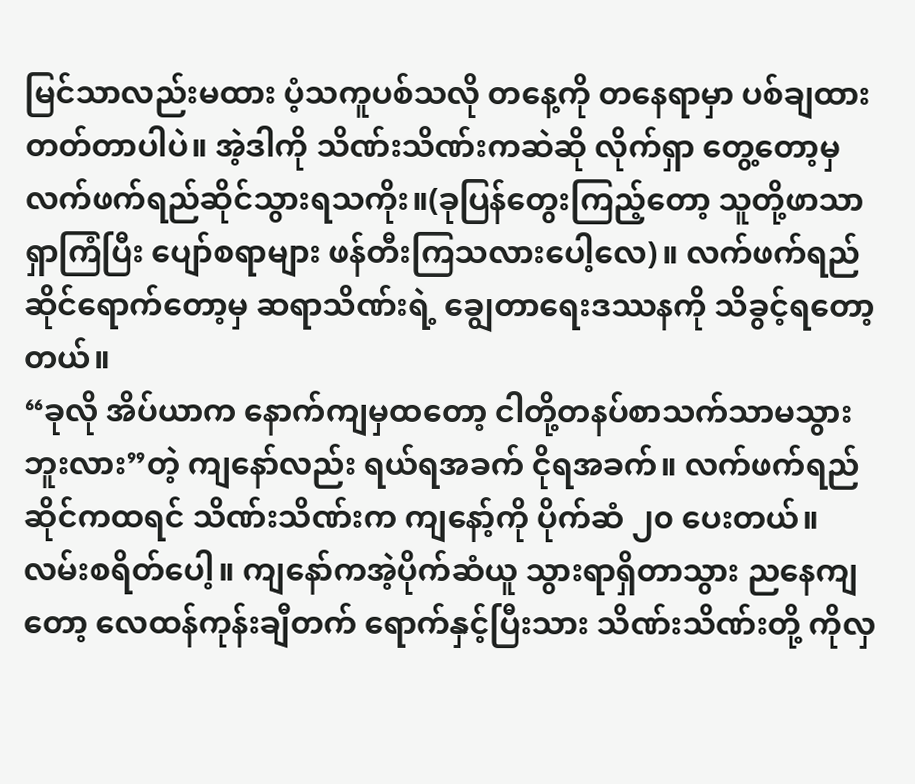မြင်သာလည်းမထား ပံ့သကူပစ်သလို တနေ့ကို တနေရာမှာ ပစ်ချထားတတ်တာပါပဲ။ အဲ့ဒါကို သိဏ်းသိဏ်းကဆဲဆို လိုက်ရှာ တွေ့တော့မှ လက်ဖက်ရည်ဆိုင်သွားရသကိုး။(ခုပြန်တွေးကြည့်တော့ သူတို့ဖာသာ ရှာကြံပြီး ပျော်စရာများ ဖန်တီးကြသလားပေါ့လေ)။ လက်ဖက်ရည်ဆိုင်ရောက်တော့မှ ဆရာသိဏ်းရဲ့ ချွေတာရေးဒဿနကို သိခွင့်ရတော့တယ်။
“ခုလို အိပ်ယာက နောက်ကျမှထတော့ ငါတို့တနပ်စာသက်သာမသွားဘူးလား”တဲ့ ကျနော်လည်း ရယ်ရအခက် ငိုရအခက်။ လက်ဖက်ရည်ဆိုင်ကထရင် သိဏ်းသိဏ်းက ကျနော့်ကို ပိုက်ဆံ ၂၀ ပေးတယ်။ လမ်းစရိတ်ပေါ့။ ကျနော်ကအဲ့ပိုက်ဆံယူ သွားရာရှိတာသွား ညနေကျတော့ လေထန်ကုန်းချီတက် ရောက်နှင့်ပြီးသား သိဏ်းသိဏ်းတို့ ကိုလှ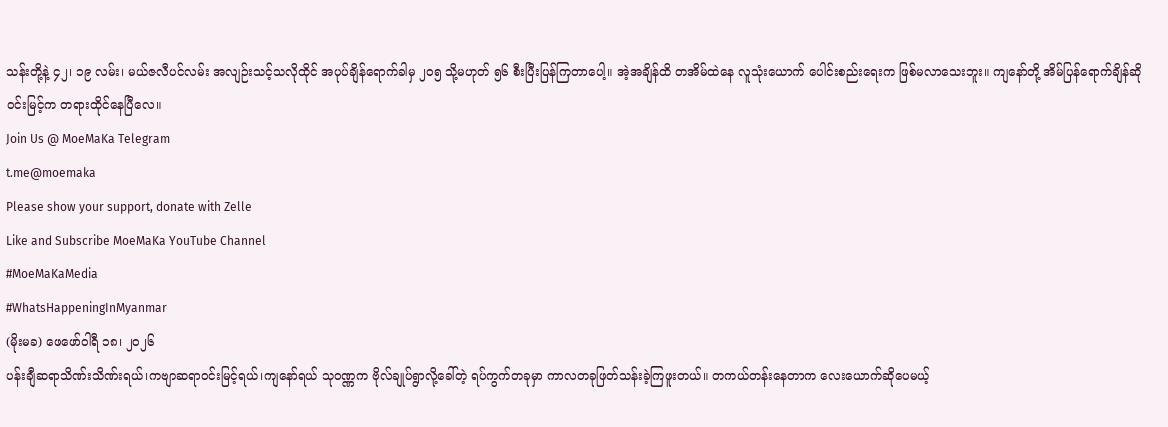သန်းတို့နဲ့ ၄၂၊ ၁၉ လမ်း၊ မယ်ဇလီပင်လမ်း အလျဉ်းသင့်သလိုထိုင် အပုပ်ချိန်ရောက်ခါမှ ၂၀၅ သို့မဟုတ် ၅၆ စီးပြီးပြန်ကြတာပေါ့။ အဲ့အချိန်ထိ တအိမ်ထဲနေ လူသုံးယောက် ပေါင်းစည်းရေးက ဖြစ်မလာသေးဘူး။ ကျနော်တို့ အိမ်ပြန်ရောက်ချိန်ဆို ဝင်းမြင့်က တရားထိုင်နေပြီလေ။
Join Us @ MoeMaKa Telegram
t.me@moemaka
Please show your support, donate with Zelle
Like and Subscribe MoeMaKa YouTube Channel
#MoeMaKaMedia
#WhatsHappeningInMyanmar
(မိုးမခ) ဖေဖော်ဝါရီ ၁၈၊ ၂၀၂၆
ပန်းချီဆရာသိဏ်းသိဏ်းရယ်၊ကဗျာဆရာဝင်းမြင့်ရယ်၊ကျနော်ရယ် သုဝဏ္ဏက ဗိုလ်ချုပ်ရွာလို့ခေါ်တဲ့ ရပ်ကွက်တခုမှာ ကာလတခုဖြတ်သန်းခဲ့ကြဖူးတယ်။ တကယ်တန်းနေတာက လေးယောက်ဆိုပေမယ့်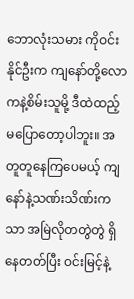ဘောလုံးသမား ကိုဝင်းနိုင်ဦးက ကျနော်တို့လောကနဲ့စိမ်းသူမို့ ဒီထဲထည့်မပြောတော့ပါဘူး။ အတူတူနေကြပေမယ့် ကျနော်နဲ့သဏ်းသိဏ်းကသာ အမြဲလိုတတွဲတွဲ ရှိနေတတ်ပြီး ဝင်းမြင့်နဲ့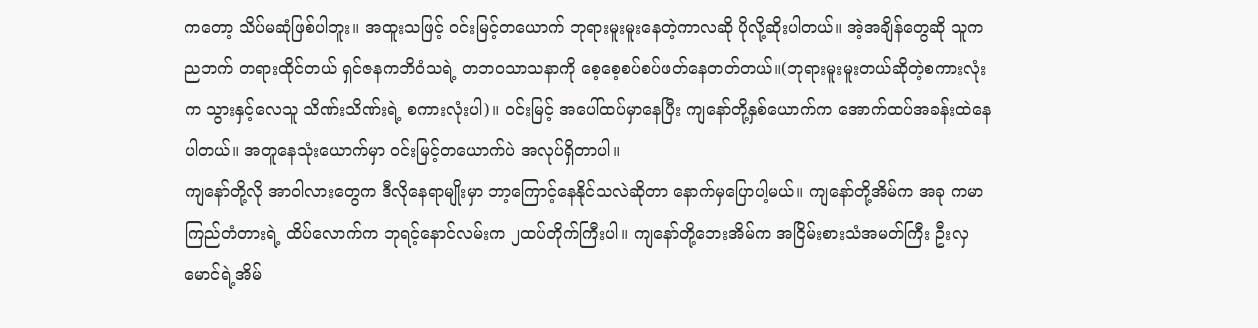ကတော့ သိပ်မဆုံဖြစ်ပါဘူး။ အထူးသဖြင့် ဝင်းမြင့်တယောက် ဘုရားမူးမူးနေတဲ့ကာလဆို ပိုလို့ဆိုးပါတယ်။ အဲ့အချိန်တွေဆို သူကညဘက် တရားထိုင်တယ် ရှင်ဇနကဘိဝံသရဲ့ တဘဝသာသနာကို စေ့စေ့စပ်စပ်ဖတ်နေတတ်တယ်။(ဘုရားမူးမူးတယ်ဆိုတဲ့စကားလုံးက သွားနှင့်လေသူ သိဏ်းသိဏ်းရဲ့ စကားလုံးပါ)။ ဝင်းမြင့် အပေါ်ထပ်မှာနေပြီး ကျနော်တို့နှစ်ယောက်က အောက်ထပ်အခန်းထဲနေပါတယ်။ အတူနေသုံးယောက်မှာ ဝင်းမြင့်တယောက်ပဲ အလုပ်ရှိတာပါ။
ကျနော်တို့လို အာဝါလားတွေက ဒီလိုနေရာမျိုးမှာ ဘာ့ကြောင့်နေနိုင်သလဲဆိုတာ နောက်မှပြောပါ့မယ်။ ကျနော်တို့အိမ်က အခု ကမာကြည်တံတားရဲ့ ထိပ်လောက်က ဘုရင့်နောင်လမ်းက ၂ထပ်တိုက်ကြီးပါ။ ကျနော်တို့ဘေးအိမ်က အငြိမ်းစားသံအမတ်ကြီး ဦးလှမောင်ရဲ့အိမ်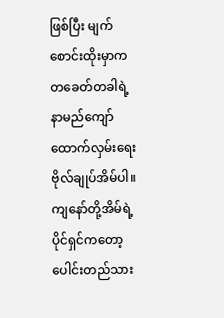ဖြစ်ပြီး မျက်စောင်းထိုးမှာက တခေတ်တခါရဲ့ နာမည်ကျော် ထောက်လှမ်းရေးဗိုလ်ချုပ်အိမ်ပါ။ ကျနော်တို့အိမ်ရဲ့ ပိုင်ရှင်ကတော့ ပေါင်းတည်သား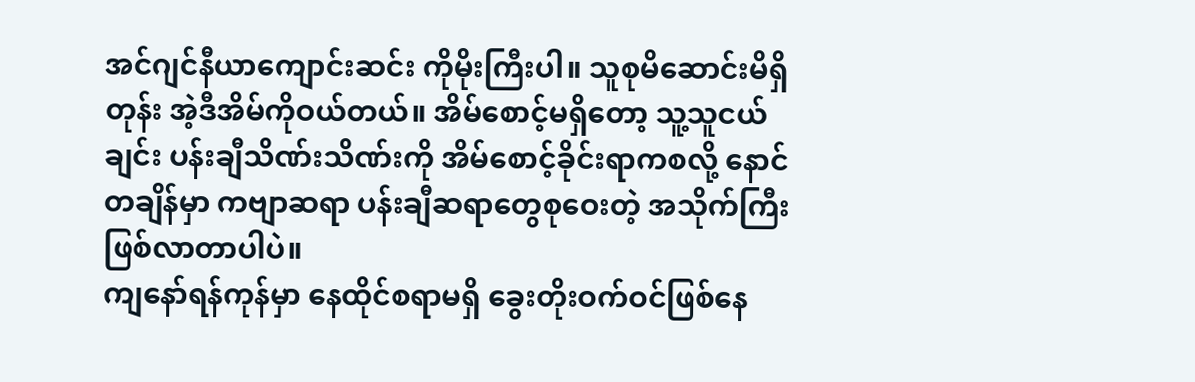အင်ဂျင်နီယာကျောင်းဆင်း ကိုမိုးကြီးပါ။ သူစုမိဆောင်းမိရှိတုန်း အဲ့ဒီအိမ်ကိုဝယ်တယ်။ အိမ်စောင့်မရှိတော့ သူ့သူငယ်ချင်း ပန်းချီသိဏ်းသိဏ်းကို အိမ်စောင့်ခိုင်းရာကစလို့ နောင်တချိန်မှာ ကဗျာဆရာ ပန်းချီဆရာတွေစုဝေးတဲ့ အသိုက်ကြီးဖြစ်လာတာပါပဲ။
ကျနော်ရန်ကုန်မှာ နေထိုင်စရာမရှိ ခွေးတိုးဝက်ဝင်ဖြစ်နေ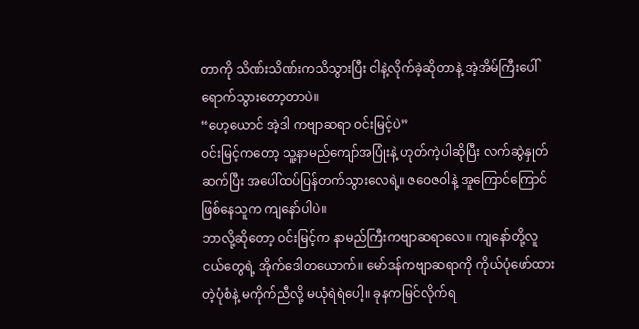တာကို သိဏ်းသိဏ်းကသိသွားပြီး ငါနဲ့လိုက်ခဲ့ဆိုတာနဲ့ အဲ့အိမ်ကြီးပေါ်ရောက်သွားတော့တာပဲ။
“ဟေ့ယောင် အဲ့ဒါ ကဗျာဆရာ ဝင်းမြင့်ပဲ”
ဝင်းမြင့်ကတော့ သူ့နာမည်ကျော်အပြုံးနဲ့ ဟုတ်ကဲ့ပါဆိုပြီး လက်ဆွဲနှုတ်ဆက်ပြီး အပေါ်ထပ်ပြန်တက်သွားလေရဲ့။ ဇဝေဇဝါနဲ့ အူကြောင်ကြောင်ဖြစ်နေသူက ကျနော်ပါပဲ။
ဘာလို့ဆိုတော့ ဝင်းမြင့်က နာမည်ကြီးကဗျာဆရာလေ။ ကျနော်တို့လူငယ်တွေရဲ့ အိုက်ဒေါတယောက်။ မော်ဒန်ကဗျာဆရာကို ကိုယ်ပုံဖော်ထားတဲ့ပုံစံနဲ့ မကိုက်ညီလို့ မယုံရဲရဲပေါ့။ ခုနကမြင်လိုက်ရ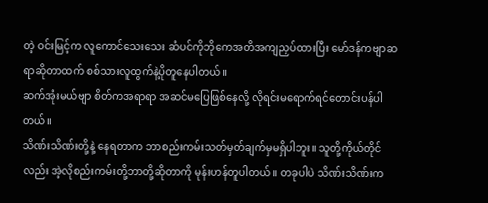တဲ့ ဝင်းမြင့်က လူကောင်သေးသေး ဆံပင်ကိုဘိုကေအတိအကျညှပ်ထားပြီး မော်ဒန်ကဗျာဆရာဆိုတာထက် စစ်သားလူထွက်နဲ့ပိုတူနေပါတယ်။
ဆက်အုံးမယ်ဗျာ စိတ်ကအရာရာ အဆင်မပြေဖြစ်နေလို့ လိုရင်းမရောက်ရင်တောင်းပန်ပါတယ်။
သိဏ်းသိဏ်းတို့နဲ့ နေရတာက ဘာစည်းကမ်းသတ်မှတ်ချက်မှမရှိပါဘူး။ သူတို့ကိုယ်တိုင်လည်း အဲ့လိုစည်းကမ်းတို့ဘာတို့ဆိုတာကို မုန်းဟန်တူပါတယ်။ တခုပါပဲ သိဏ်းသိဏ်းက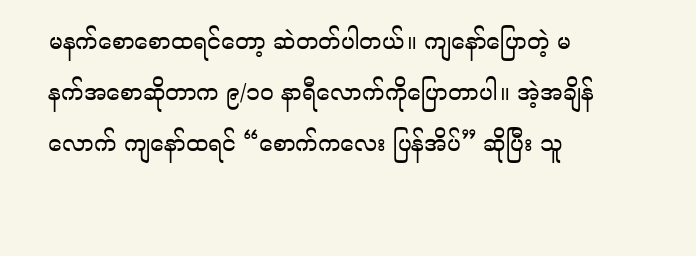မနက်စောစောထရင်တော့ ဆဲတတ်ပါတယ်။ ကျနော်ပြောတဲ့ မနက်အစောဆိုတာက ၉/၁၀ နာရီလောက်ကိုပြောတာပါ။ အဲ့အချိန်လောက် ကျနော်ထရင် “စောက်ကလေး ပြန်အိပ်” ဆိုပြီး သူ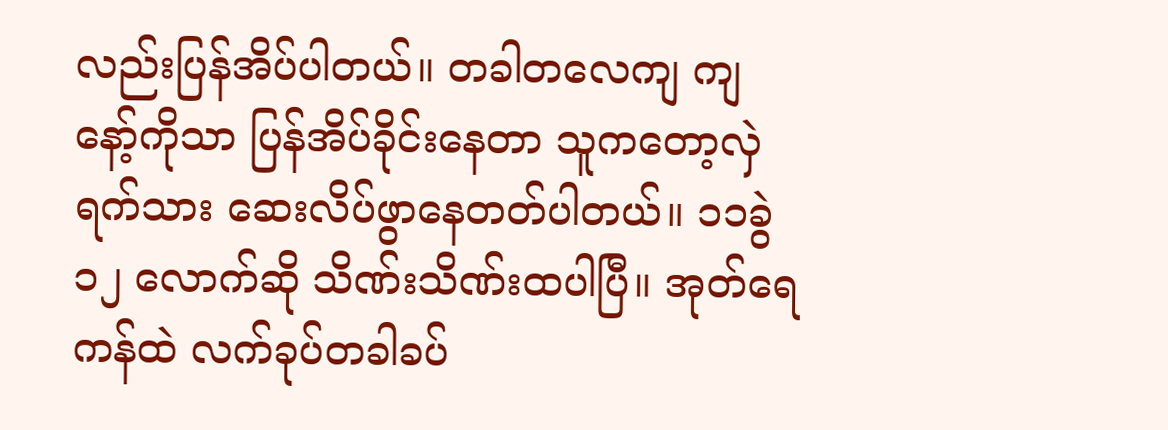လည်းပြန်အိပ်ပါတယ်။ တခါတလေကျ ကျနော့်ကိုသာ ပြန်အိပ်ခိုင်းနေတာ သူကတော့လှဲရက်သား ဆေးလိပ်ဖွာနေတတ်ပါတယ်။ ၁၁ခွဲ ၁၂ လောက်ဆို သိဏ်းသိဏ်းထပါပြီ။ အုတ်ရေကန်ထဲ လက်ခုပ်တခါခပ်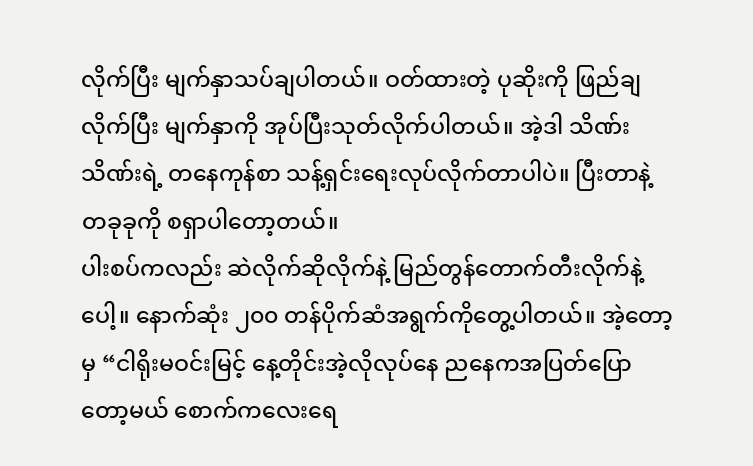လိုက်ပြီး မျက်နှာသပ်ချပါတယ်။ ဝတ်ထားတဲ့ ပုဆိုးကို ဖြည်ချလိုက်ပြီး မျက်နှာကို အုပ်ပြီးသုတ်လိုက်ပါတယ်။ အဲ့ဒါ သိဏ်းသိဏ်းရဲ့ တနေကုန်စာ သန့်ရှင်းရေးလုပ်လိုက်တာပါပဲ။ ပြီးတာနဲ့ တခုခုကို စရှာပါတော့တယ်။
ပါးစပ်ကလည်း ဆဲလိုက်ဆိုလိုက်နဲ့ မြည်တွန်တောက်တီးလိုက်နဲ့ပေါ့။ နောက်ဆုံး ၂၀၀ တန်ပိုက်ဆံအရွက်ကိုတွေ့ပါတယ်။ အဲ့တော့မှ “ငါရိုးမဝင်းမြင့် နေ့တိုင်းအဲ့လိုလုပ်နေ ညနေကအပြတ်ပြောတော့မယ် စောက်ကလေးရေ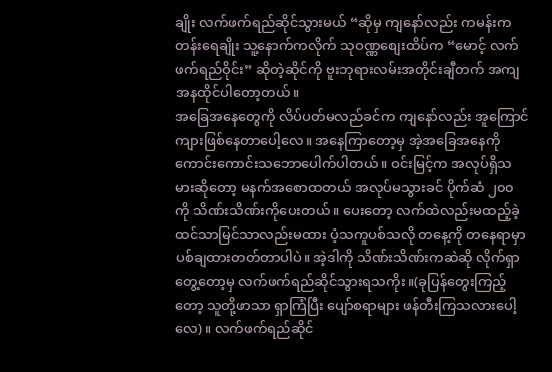ချိုး လက်ဖက်ရည်ဆိုင်သွားမယ် “ဆိုမှ ကျနော်လည်း ကမန်းကတန်းရေချိုး သူ့နောက်ကလိုက် သုဝဏ္ဏစျေးထိပ်က “မောင့် လက်ဖက်ရည်ဝိုင်း” ဆိုတဲ့ဆိုင်ကို ဗူးဘုရားလမ်းအတိုင်းချီတက် အကျအနထိုင်ပါတော့တယ်။
အခြေအနေတွေကို လိပ်ပတ်မလည်ခင်က ကျနော်လည်း အူကြောင်ကျားဖြစ်နေတာပေါ့လေ။ အနေကြာတော့မှ အဲ့အခြေအနေကို ကောင်းကောင်းသဘောပေါက်ပါတယ်။ ဝင်းမြင့်က အလုပ်ရှိသမားဆိုတော့ မနက်အစောထတယ် အလုပ်မသွားခင် ပိုက်ဆံ ၂၀၀ ကို သိဏ်းသိဏ်းကိုပေးတယ်။ ပေးတော့ လက်ထဲလည်းမထည့်ခဲ့ ထင်သာမြင်သာလည်းမထား ပံ့သကူပစ်သလို တနေ့ကို တနေရာမှာ ပစ်ချထားတတ်တာပါပဲ။ အဲ့ဒါကို သိဏ်းသိဏ်းကဆဲဆို လိုက်ရှာ တွေ့တော့မှ လက်ဖက်ရည်ဆိုင်သွားရသကိုး။(ခုပြန်တွေးကြည့်တော့ သူတို့ဖာသာ ရှာကြံပြီး ပျော်စရာများ ဖန်တီးကြသလားပေါ့လေ)။ လက်ဖက်ရည်ဆိုင်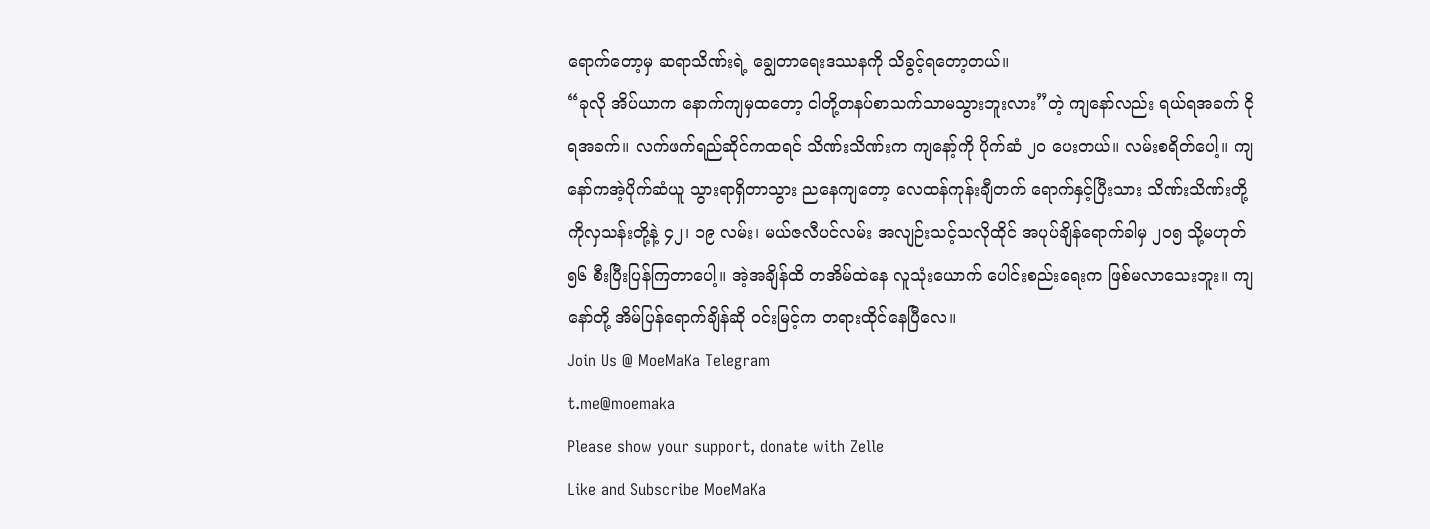ရောက်တော့မှ ဆရာသိဏ်းရဲ့ ချွေတာရေးဒဿနကို သိခွင့်ရတော့တယ်။
“ခုလို အိပ်ယာက နောက်ကျမှထတော့ ငါတို့တနပ်စာသက်သာမသွားဘူးလား”တဲ့ ကျနော်လည်း ရယ်ရအခက် ငိုရအခက်။ လက်ဖက်ရည်ဆိုင်ကထရင် သိဏ်းသိဏ်းက ကျနော့်ကို ပိုက်ဆံ ၂၀ ပေးတယ်။ လမ်းစရိတ်ပေါ့။ ကျနော်ကအဲ့ပိုက်ဆံယူ သွားရာရှိတာသွား ညနေကျတော့ လေထန်ကုန်းချီတက် ရောက်နှင့်ပြီးသား သိဏ်းသိဏ်းတို့ ကိုလှသန်းတို့နဲ့ ၄၂၊ ၁၉ လမ်း၊ မယ်ဇလီပင်လမ်း အလျဉ်းသင့်သလိုထိုင် အပုပ်ချိန်ရောက်ခါမှ ၂၀၅ သို့မဟုတ် ၅၆ စီးပြီးပြန်ကြတာပေါ့။ အဲ့အချိန်ထိ တအိမ်ထဲနေ လူသုံးယောက် ပေါင်းစည်းရေးက ဖြစ်မလာသေးဘူး။ ကျနော်တို့ အိမ်ပြန်ရောက်ချိန်ဆို ဝင်းမြင့်က တရားထိုင်နေပြီလေ။
Join Us @ MoeMaKa Telegram
t.me@moemaka
Please show your support, donate with Zelle
Like and Subscribe MoeMaKa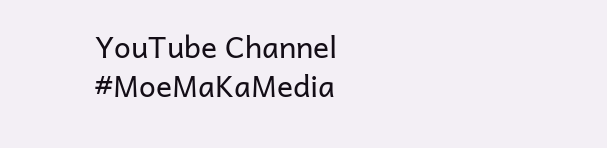YouTube Channel
#MoeMaKaMedia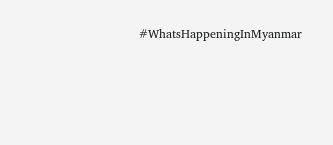#WhatsHappeningInMyanmar